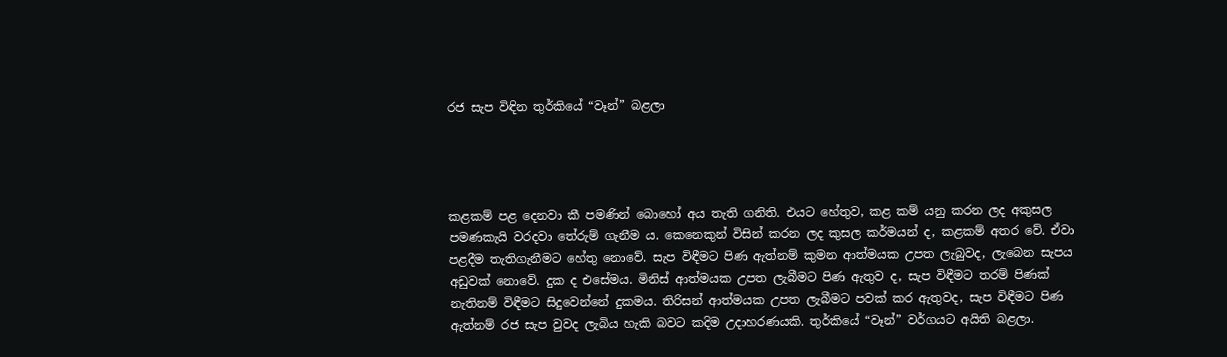රජ සැප විඳින තුර්කියේ “වෑන්” බළලා




කළකම් පළ දෙනවා කී පමණින් බොහෝ අය තැති ගනිති. එයට හේතුව, කළ කම් යනු කරන ලද අකුසල පමණකැයි වරදවා තේරුම් ගැනීම ය. කෙනෙකුන් විසින් කරන ලද කුසල කර්මයන් ද, කළකම් අතර වේ. ඒවා පළදීම තැතිගැනීමට හේතු නොවේ. සැප විඳීමට පිණ ඇත්නම් කුමන ආත්මයක උපත ලැබුවද, ලැබෙන සැපය අඩුවක් නොවේ. දුක ද එසේමය. මිනිස් ආත්මයක උපත ලැබීමට පිණ ඇතුව ද, සැප විඳීමට තරම් පිණක් නැතිනම් විඳීමට සිදුවෙන්නේ දුකමය. තිරිසන් ආත්මයක උපත ලැබීමට පවක් කර ඇතුවද, සැප විඳීමට පිණ ඇත්නම් රජ සැප වුවද ලැබිය හැකි බවට කදිම උදාහරණයකි. තුර්කියේ “වෑන්” වර්ගයට අයිති බළලා.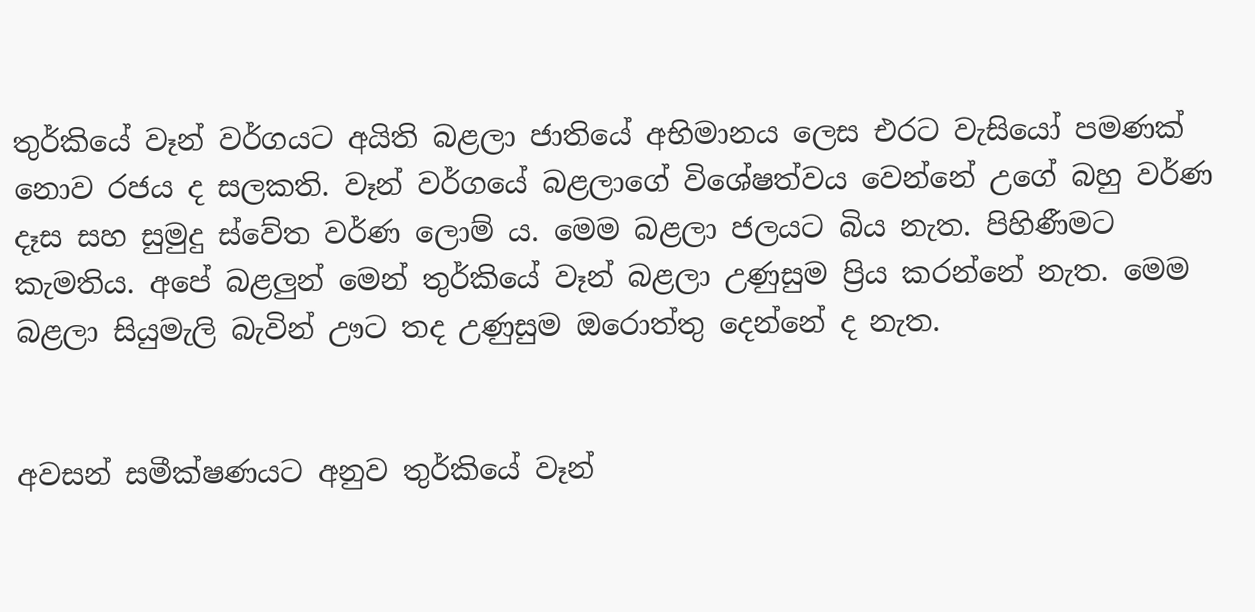තුර්කියේ වෑන් වර්ගයට අයිති බළලා ජාතියේ අභිමානය ලෙස එරට වැසියෝ පමණක් නොව රජය ද සලකති. වෑන් වර්ගයේ බළලාගේ විශේෂත්වය වෙන්නේ උගේ බහු වර්ණ දෑස සහ සුමුදු ස්වේත වර්ණ ලොම් ය. මෙම බළලා ජලයට බිය නැත. පිහිණීමට කැමතිය. අපේ බළලුන් මෙන් තුර්කියේ වෑන් බළලා උණුසුම ප්‍රිය කරන්නේ නැත. මෙම බළලා සියුමැලි බැවින් ඌට තද උණුසුම ඔරොත්තු දෙන්නේ ද නැත.


අවසන් සමීක්ෂණයට අනුව තුර්කියේ වෑන්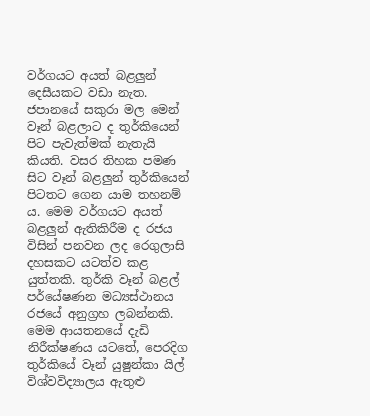වර්ගයට අයත් බළලුන් දෙසීයකට වඩා නැත. ජපානයේ සකුරා මල මෙන් වෑන් බළලාට ද තුර්කියෙන් පිට පැවැත්මක් නැතැයි කියති. වසර තිහක පමණ සිට වෑන් බළලුන් තුර්කියෙන් පිටතට ගෙන යාම තහනම් ය. මෙම වර්ගයට අයත් බළලුන් ඇතිකිරීම ද රජය විසින් පනවන ලද රෙගුලාසි දහසකට යටත්ව කළ යුත්තකි. තුර්කි වෑන් බළල් පර්යේෂණන මධ්‍යස්ථානය රජයේ අනුග්‍රහ ලබන්නකි. මෙම ආයතනයේ දැඩි නිරීක්ෂණය යටතේ, පෙරදිග තුර්කියේ වෑන් යුෂුන්කා යිල් විශ්වවිද්‍යාලය ඇතුළු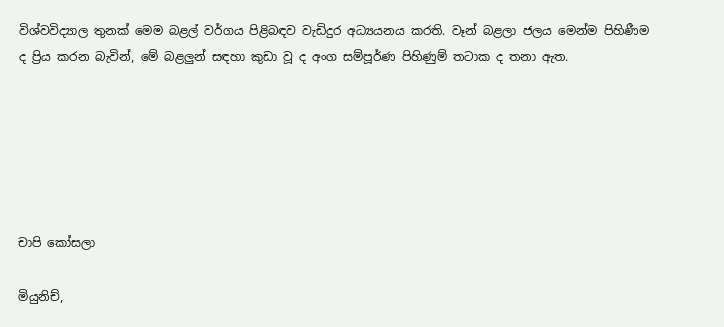විශ්වවිද්‍යාල තුනක් මෙම බළල් වර්ගය පිළිබඳව වැඩිදුර අධ්‍යයනය කරති. වෑන් බළලා ජලය මෙන්ම පිහිණීම ද ප්‍රිය කරන බැවින්, මේ බළලුන් සඳහා කුඩා වූ ද අංග සම්පූර්ණ පිහිණුම් තටාක ද තනා ඇත.






චාපි කෝසලා

මියුනිච්,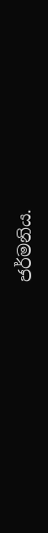ජර්මනිය.